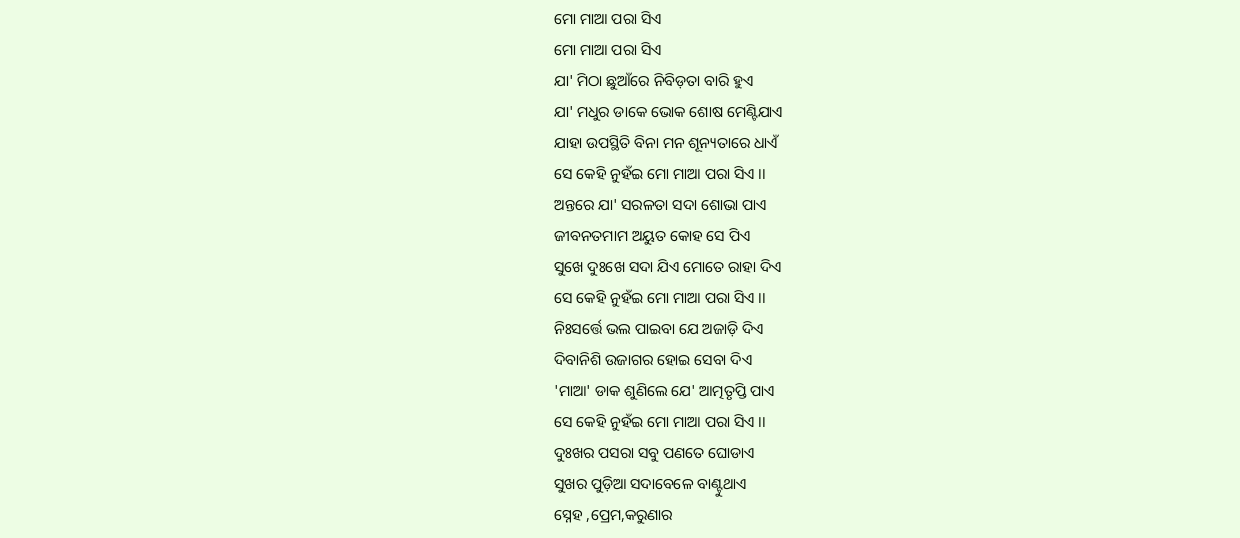ମୋ ମାଆ ପରା ସିଏ
ମୋ ମାଆ ପରା ସିଏ
ଯା' ମିଠା ଛୁଆଁରେ ନିବିଡ଼ତା ବାରି ହୁଏ
ଯା' ମଧୁର ଡାକେ ଭୋକ ଶୋଷ ମେଣ୍ଟିଯାଏ
ଯାହା ଉପସ୍ଥିତି ବିନା ମନ ଶୂନ୍ୟତାରେ ଧାଏଁ
ସେ କେହି ନୁହଁଇ ମୋ ମାଆ ପରା ସିଏ ।।
ଅନ୍ତରେ ଯା' ସରଳତା ସଦା ଶୋଭା ପାଏ
ଜୀବନତମାମ ଅୟୁତ କୋହ ସେ ପିଏ
ସୁଖେ ଦୁଃଖେ ସଦା ଯିଏ ମୋତେ ରାହା ଦିଏ
ସେ କେହି ନୁହଁଇ ମୋ ମାଆ ପରା ସିଏ ।।
ନିଃସର୍ତ୍ତେ ଭଲ ପାଇବା ଯେ ଅଜାଡ଼ି ଦିଏ
ଦିବାନିଶି ଉଜାଗର ହୋଇ ସେବା ଦିଏ
'ମାଆ' ଡାକ ଶୁଣିଲେ ଯେ' ଆତ୍ମତୃପ୍ତି ପାଏ
ସେ କେହି ନୁହଁଇ ମୋ ମାଆ ପରା ସିଏ ।।
ଦୁଃଖର ପସରା ସବୁ ପଣତେ ଘୋଡାଏ
ସୁଖର ପୁଡ଼ିଆ ସଦାବେଳେ ବାଣ୍ଟୁଥାଏ
ସ୍ନେହ ,ପ୍ରେମ,କରୁଣାର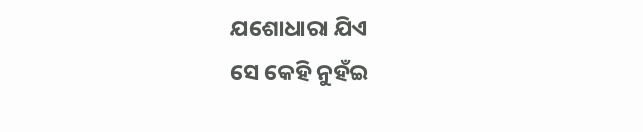ଯଶୋଧାରା ଯିଏ
ସେ କେହି ନୁହଁଇ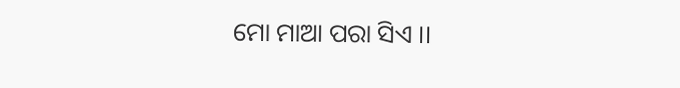ମୋ ମାଆ ପରା ସିଏ ।।